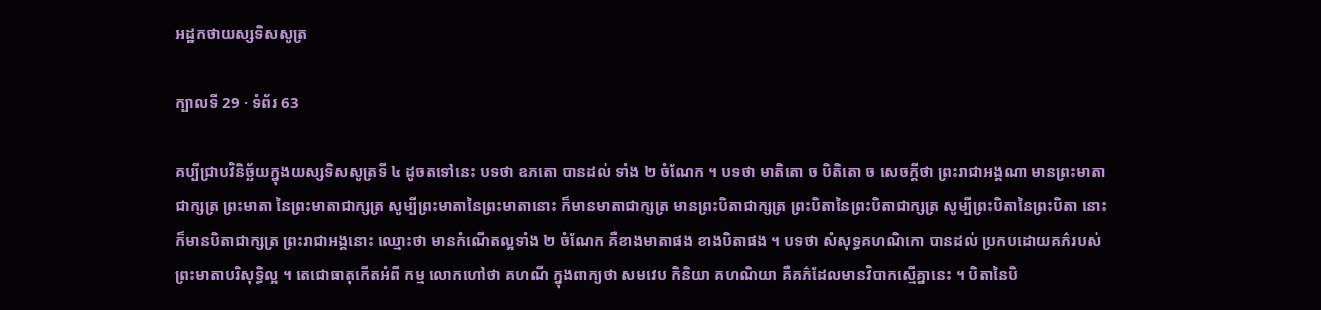អដ្ឋកថាយស្សទិសសូត្រ

ក្បាលទី 29 · ទំព័រ 63

គប្បីជ្រាបវិនិច្ឆ័យក្នុងយស្សទិសសូត្រទី ៤ ដូចតទៅនេះ បទថា ឧភតោ បានដល់ ទាំង ២ ចំណែក ។ បទថា មាតិតោ ច បិតិតោ ច សេចក្តីថា ព្រះរាជាអង្គណា មានព្រះមាតាជាក្សត្រ ព្រះមាតា នៃព្រះមាតាជាក្សត្រ សូម្បីព្រះមាតានៃព្រះមាតានោះ ក៏មានមាតាជាក្សត្រ មានព្រះបិតាជាក្សត្រ ព្រះបិតានៃព្រះបិតាជាក្សត្រ សូម្បីព្រះបិតានៃព្រះបិតា នោះ ក៏មានបិតាជាក្សត្រ ព្រះរាជាអង្គនោះ ឈ្មោះថា មានកំណើតល្អទាំង ២ ចំណែក គឺខាងមាតាផង ខាងបិតាផង ។ បទថា សំសុទ្ធគហណិកោ បានដល់ ប្រកបដោយគភ៌របស់ព្រះមាតាបរិសុទ្ធិល្អ ។ តេជោធាតុកើតអំពី កម្ម លោកហៅថា គហណី ក្នុងពាក្យថា សមវេប កិនិយា គហណិយា គឺគភ៌ដែលមានវិបាកស្មើគ្នានេះ ។ បិតានៃបិ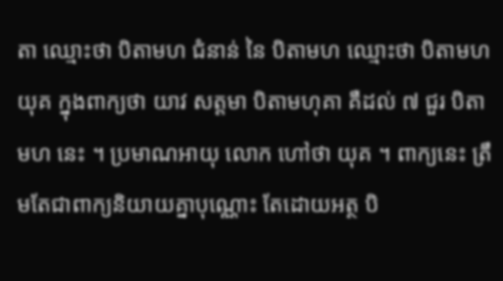តា ឈ្មោះថា បិតាមហ ជំនាន់ នៃ បិតាមហ ឈ្មោះថា បិតាមហយុគ ក្នុងពាក្យថា យាវ សត្តមា បិតាមហុគា គឺដល់ ៧ ជួរ បិតាមហ នេះ ។ ប្រមាណអាយុ លោក ហៅថា យុគ ។ ពាក្យនេះ ត្រឹមតែជាពាក្យនិយាយគ្នាបុណ្ណោះ តែដោយអត្ថ បិ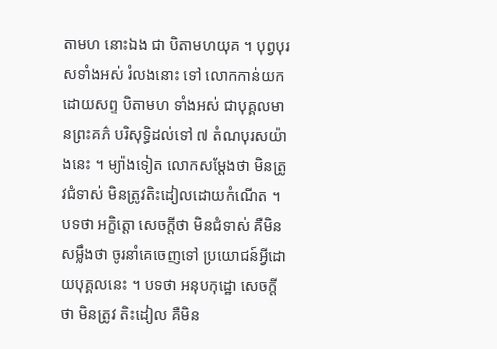តាមហ នោះឯង ជា បិតាមហយុគ ។ បុព្វបុរសទាំងអស់ រំលងនោះ ទៅ លោកកាន់យកដោយសព្ទ បិតាមហ ទាំងអស់ ជាបុគ្គលមានព្រះគភ៌ បរិសុទ្ធិដល់ទៅ ៧ តំណបុរសយ៉ាងនេះ ។ ម្យ៉ាងទៀត លោកសម្តែងថា មិនត្រូវជំទាស់ មិនត្រូវតិះដៀលដោយកំណើត ។ បទថា អក្ខិត្តោ សេចក្តីថា មិនជំទាស់ គឺមិនសម្លឹងថា ចូរនាំគេចេញទៅ ប្រយោជន៍អ្វីដោយបុគ្គលនេះ ។ បទថា អនុបកុដ្ឋោ សេចក្តីថា មិនត្រូវ តិះដៀល គឺមិន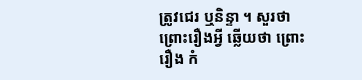ត្រូវជេរ ឬនិន្ទា ។ សួរថា ព្រោះរឿងអ្វី ឆ្លើយថា ព្រោះរឿង កំ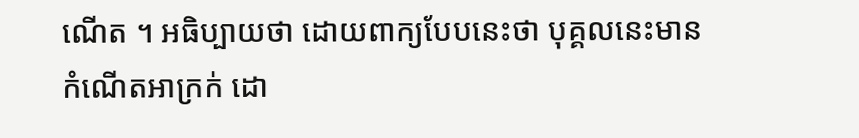ណើត ។ អធិប្បាយថា ដោយពាក្យបែបនេះថា បុគ្គលនេះមានកំណើតអាក្រក់ ដោ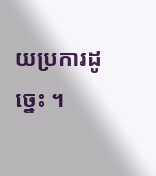យប្រការដូច្នេះ ។